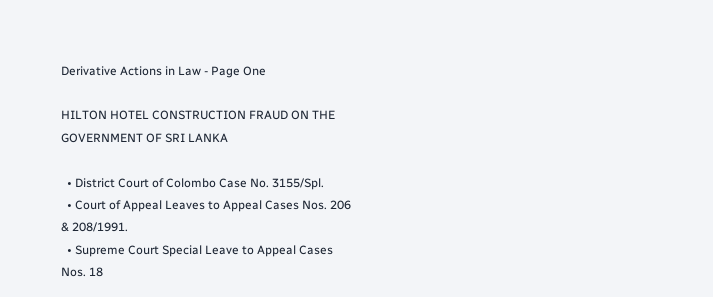Derivative Actions in Law - Page One

HILTON HOTEL CONSTRUCTION FRAUD ON THE GOVERNMENT OF SRI LANKA

  • District Court of Colombo Case No. 3155/Spl.
  • Court of Appeal Leaves to Appeal Cases Nos. 206 & 208/1991.
  • Supreme Court Special Leave to Appeal Cases Nos. 18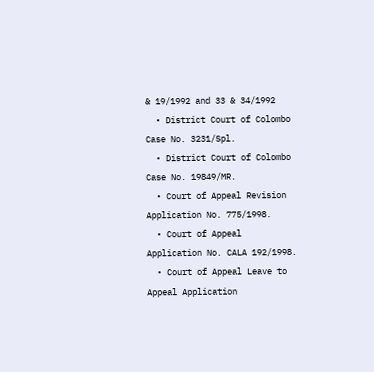& 19/1992 and 33 & 34/1992
  • District Court of Colombo Case No. 3231/Spl.
  • District Court of Colombo Case No. 19849/MR.
  • Court of Appeal Revision Application No. 775/1998.
  • Court of Appeal Application No. CALA 192/1998.
  • Court of Appeal Leave to Appeal Application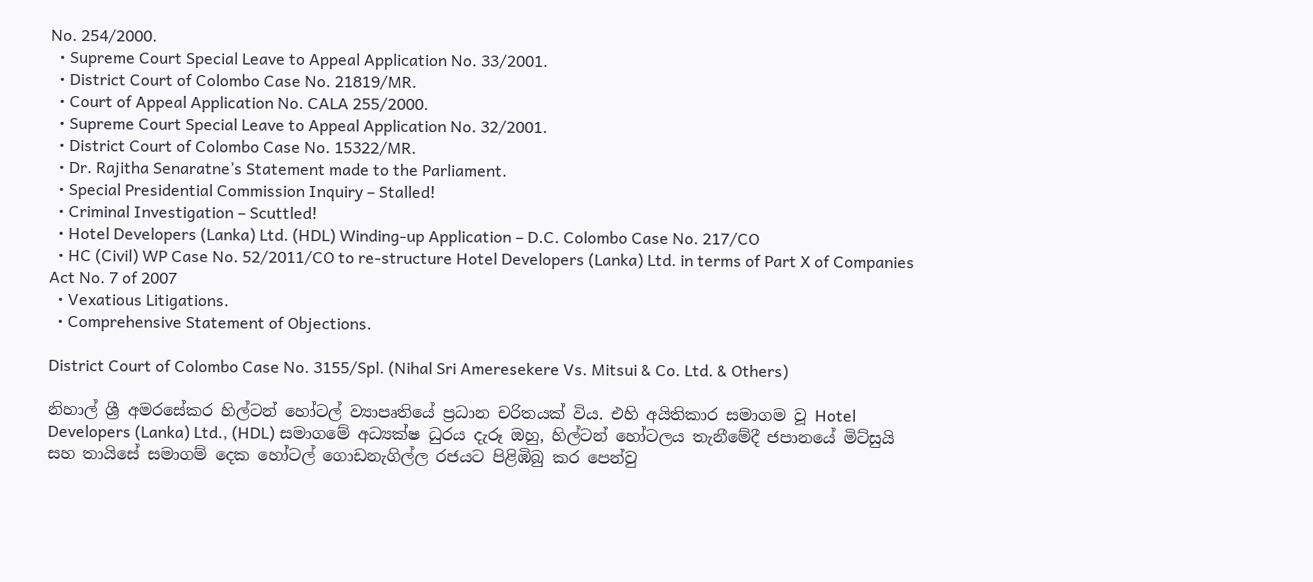No. 254/2000.
  • Supreme Court Special Leave to Appeal Application No. 33/2001.
  • District Court of Colombo Case No. 21819/MR.
  • Court of Appeal Application No. CALA 255/2000.
  • Supreme Court Special Leave to Appeal Application No. 32/2001.
  • District Court of Colombo Case No. 15322/MR.
  • Dr. Rajitha Senaratne’s Statement made to the Parliament.
  • Special Presidential Commission Inquiry – Stalled!
  • Criminal Investigation – Scuttled!
  • Hotel Developers (Lanka) Ltd. (HDL) Winding-up Application – D.C. Colombo Case No. 217/CO
  • HC (Civil) WP Case No. 52/2011/CO to re-structure Hotel Developers (Lanka) Ltd. in terms of Part X of Companies Act No. 7 of 2007
  • Vexatious Litigations.
  • Comprehensive Statement of Objections.

District Court of Colombo Case No. 3155/Spl. (Nihal Sri Ameresekere Vs. Mitsui & Co. Ltd. & Others)

නිහාල් ශ්‍රී අමරසේකර හිල්ටන් හෝටල් ව්‍යාපෘතියේ ප්‍රධාන චරිතයක් විය. එහි අයිතිකාර සමාගම වූ Hotel Developers (Lanka) Ltd., (HDL) සමාගමේ අධ්‍යක්ෂ ධුරය දැරූ ඔහු, හිල්ටන් හෝටලය තැනීමේදී ජපානයේ මිට්සුයි සහ තායිසේ සමාගම් දෙක හෝටල් ගොඩනැගිල්ල රජයට පිළිඹිබු කර පෙන්වු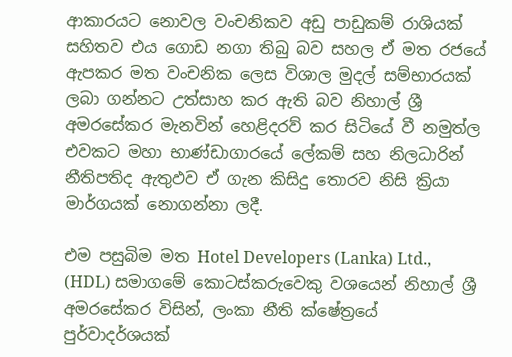ආකාරයට නොවල වංචනිකව අඩු පාඩුකම් රාශියක් සහිතව එය ගොඩ නගා තිබු බව සහල ඒ මත රජයේ ඇපකර මත වංචනික ලෙස විශාල මුදල් සම්භාරයක් ලබා ගන්නට උත්සාහ කර ඇති බව නිහාල් ශ්‍රී අමරසේකර මැනවින් හෙළිදරව් කර සිටියේ වී නමුත්ල එවකට මහා භාණ්ඩාගාරයේ ලේකම් සහ නිලධාරින් නීතිපතිද ඇතුඵව ඒ ගැන කිසිදු තොරව නිසි ක්‍රියා මාර්ගයක් නොගන්නා ලදී.

එම පසුබිම මත Hotel Developers (Lanka) Ltd., (HDL) සමාගමේ කොටස්කරුවෙකු වශයෙන් නිහාල් ශ්‍රී අමරසේකර විසින්, ලංකා නීති ක්ෂේත්‍රයේ  පුර්වාදර්ශයක්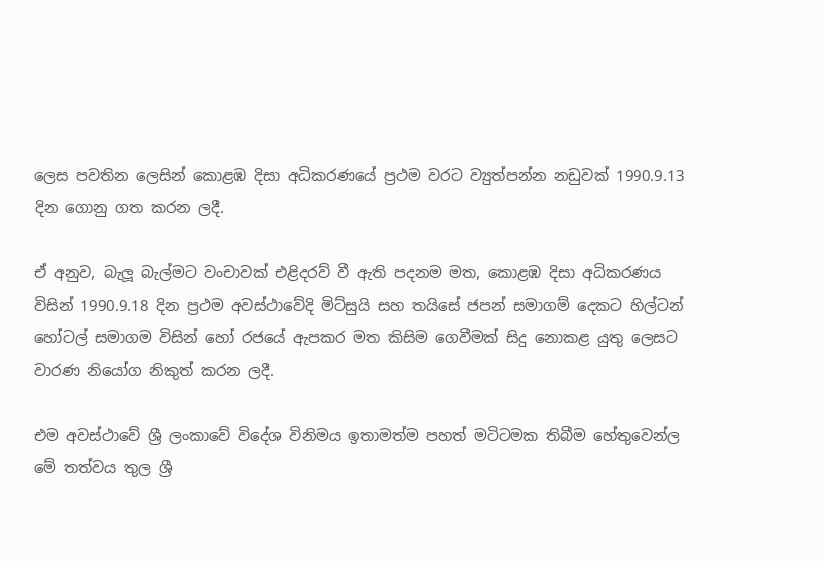ලෙස පවතින ලෙසින් කොළඹ දිසා අධිකරණයේ ප්‍රථම වරට ව්‍යුත්පන්න නඩුවක් 1990.9.13 දින ගොනු ගත කරන ලදී.

ඒ අනුව, බැලූ බැල්මට වංචාවක් එළිදරව් වී ඇති පදනම මත, කොළඹ දිසා අධිකරණය විසින් 1990.9.18 දින ප්‍රථම අවස්ථාවේදි මිට්සුයි සහ තයිසේ ජපන් සමාගම් දෙකට හිල්ටන් හෝටල් සමාගම විසින් හෝ රජයේ ඇපකර මත කිසිම ගෙවීමක් සිදු නොකළ යුතු ලෙසට වාරණ නියෝග නිකුත් කරන ලදී.

එම අවස්ථාවේ ශ්‍රී ලංකාවේ විදේශ විනිමය ඉතාමත්ම පහත් මටිටමක තිබීම හේතුවෙන්ල මේ තත්වය තුල ශ්‍රී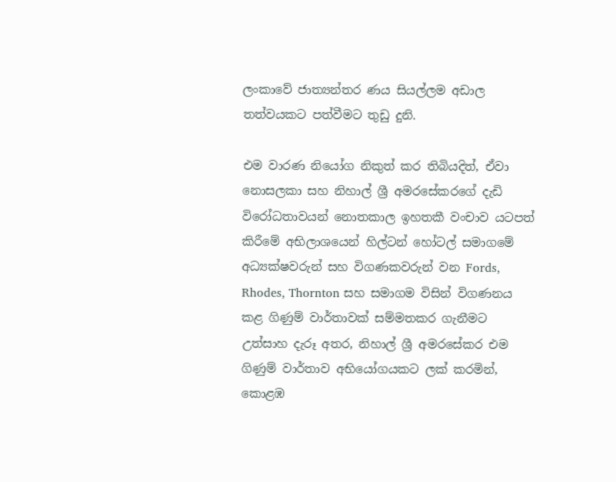ලංකාවේ ජාත්‍යන්තර ණය සියල්ලම අඩාල තත්වයකට පත්වීමට තුඩු දුනි.

එම වාරණ නියෝග නිකුත් කර තිබියදිත්, ඒවා නොසලකා සහ නිහාල් ශ්‍රී අමරසේකරගේ දැඩි විරෝධතාවයන් නොතකාල ඉහතකී වංචාව යටපත් කිරීමේ අභිලාශයෙන් හිල්ටන් හෝටල් සමාගමේ අධ්‍යක්ෂවරුන් සහ විගණකවරුන් වන Fords, Rhodes, Thornton සහ සමාගම විසින් විගණනය කළ ගිණුම් වාර්තාවක් සම්මතකර ගැනීමට උත්සාහ දැරූ අතර, නිහාල් ශ්‍රී අමරසේකර එම ගිණුම් වාර්තාව අභියෝගයකට ලක් කරමින්, කොළඹ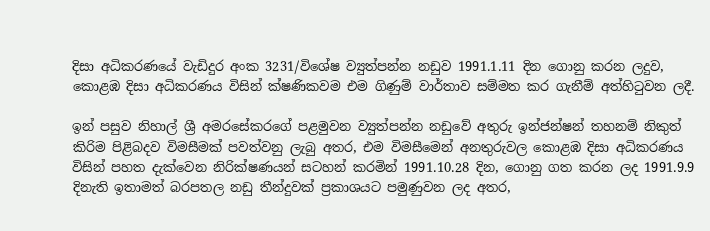දිසා අධිකරණයේ වැඩිදුර අංක 3231/විශේෂ ව්‍යුත්පන්න නඩුව 1991.1.11 දින ගොනු කරන ලදුව, කොළඹ දිසා අධිකරණය විසින් ක්ෂණිකවම එම ගිණුම් වාර්තාව සම්මත කර ගැනීම් අත්හිටුවන ලදී.

ඉන් පසුව නිහාල් ශ්‍රී අමරසේකරගේ පළමුවන ව්‍යුත්පන්න නඩුවේ අතුරු ඉන්ජන්ෂන් තහනම් නිකුත් කිරිම පිළිබදව විමසීමක් පවත්වනු ලැබු අතර, එම විමසීමෙන් අනතුරුවල කොළඹ දිසා අධිකරණය විසින් පහත දැක්වෙන නිරික්ෂණයන් සටහන් කරමින් 1991.10.28 දින, ගොනු ගත කරන ලද 1991.9.9 දිනැති ඉතාමත් බරපතල නඩු තීන්දුවක් ප්‍රකාශයට පමුණුවන ලද අතර,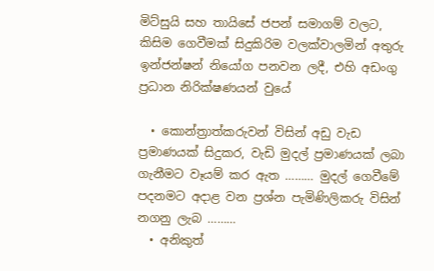මිට්සුයි සහ තායිසේ ජපන් සමාගම් වලට, කිසිම ගෙවීමක් සිදුකිරිම වලක්වාලමින් අතුරු ඉන්ජන්ෂන් නියෝග පනවන ලදී, එහි අඩංගු ප්‍රධාන නිරික්ෂණයන් වුයේ

  • කොන්ත්‍රාත්කරුවන් විසින් අඩු වැඩ ප්‍රමාණයක් සිදුකර, වැඩි මුදල් ප්‍රමාණයක් ලබා ගැනීමට වෑයම් කර ඇත ……… මුදල් ගෙවීමේ පදනමට අදාළ වන ප්‍රශ්න පැමිණිලිකරු විසින් නගනු ලැබ ………
  • අනිකුත්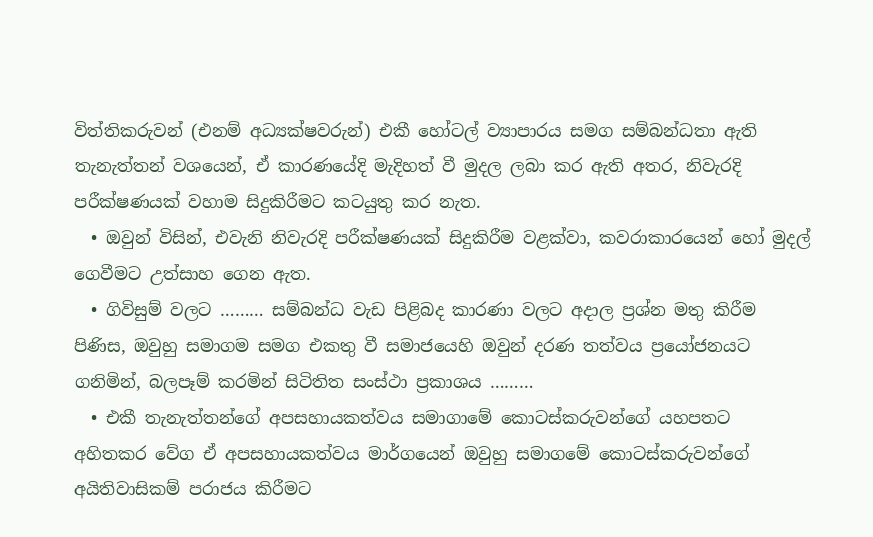විත්තිකරුවන් (එනම් අධ්‍යක්ෂවරුන්) එකී හෝටල් ව්‍යාපාරය සමග සම්බන්ධතා ඇති තැනැත්තන් වශයෙන්, ඒ කාරණයේදි මැදිහත් වී මුදල ලබා කර ඇති අතර, නිවැරදි පරීක්ෂණයක් වහාම සිදුකිරීමට කටයුතු කර නැත.
  • ඔවුන් විසින්, එවැනි නිවැරදි පරීක්ෂණයක් සිදුකිරීම වළක්වා, කවරාකාරයෙන් හෝ මුදල් ගෙවීමට උත්සාහ ගෙන ඇත.
  • ගිවිසුම් වලට ……… සම්බන්ධ වැඩ පිළිබද කාරණා වලට අදාල ප්‍රශ්න මතු කිරීම පිණිස, ඔවුහු සමාගම සමග එකතු වී සමාජයෙහි ඔවුන් දරණ තත්වය ප්‍රයෝජනයට ගනිමින්, බලපෑම් කරමින් සිටිතිත සංස්ථා ප්‍රකාශය ………
  • එකී තැනැත්තන්ගේ අපසහායකත්වය සමාගාමේ කොටස්කරුවන්ගේ යහපතට අහිතකර වේග ඒ අපසහායකත්වය මාර්ගයෙන් ඔවුහු සමාගමේ කොටස්කරුවන්ගේ අයිතිවාසිකම් පරාජය කිරීමට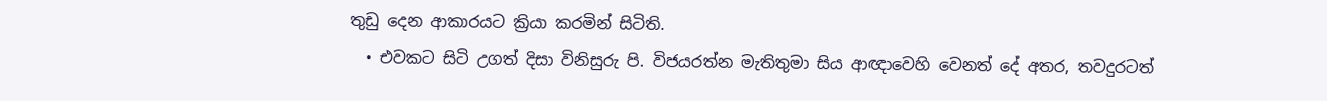තුඩු දෙන ආකාරයට ක්‍රියා කරමින් සිටිති.
  • එවකට සිටි උගත් දිසා විනිසුරු පි. විජයරත්න මැතිතුමා සිය ආඥාවෙහි වෙනත් දේ අතර, තවදුරටත්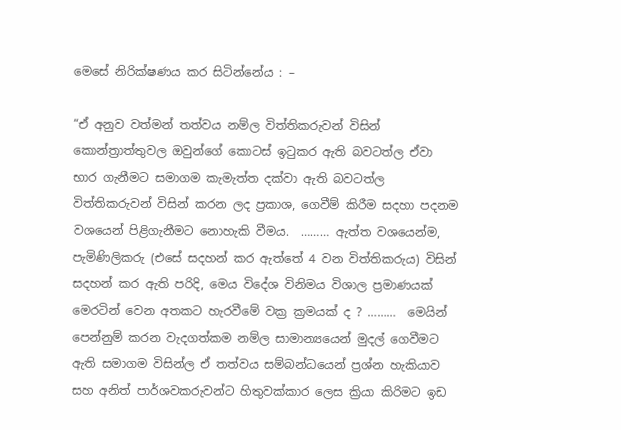මෙසේ නිරික්ෂණය කර සිටින්නේය : –

“ඒ අනුව වත්මන් තත්වය නම්ල විත්තිකරුවන් විසින් කොන්ත්‍රාත්තුවල ඔවුන්ගේ කොටස් ඉටුකර ඇති බවටත්ල ඒවා භාර ගැනීමට සමාගම කැමැත්ත දක්වා ඇති බවටත්ල විත්තිකරුවන් විසින් කරන ලද ප්‍රකාශ, ගෙවීම් කිරීම සදහා පදනම වශයෙන් පිළිගැනීමට නොහැකි වීමය.  ……… ඇත්ත වශයෙන්ම, පැමිණිලිකරු (එසේ සදහන් කර ඇත්තේ 4 වන විත්තිකරුය) විසින් සදහන් කර ඇති පරිදි, මෙය විදේශ විනිමය විශාල ප්‍රමාණයක් මෙරටින් වෙන අතකට හැරවීමේ වක්‍ර ක්‍රමයක් ද ? ………  මෙයින් පෙන්නුම් කරන වැදගත්කම නම්ල සාමාන්‍යයෙන් මුදල් ගෙවීමට ඇති සමාගම විසින්ල ඒ තත්වය සම්බන්ධයෙන් ප්‍රශ්න හැකියාව සහ අනිත් පාර්ශවකරුවන්ට හිතුවක්කාර ලෙස ක්‍රියා කිරිමට ඉඩ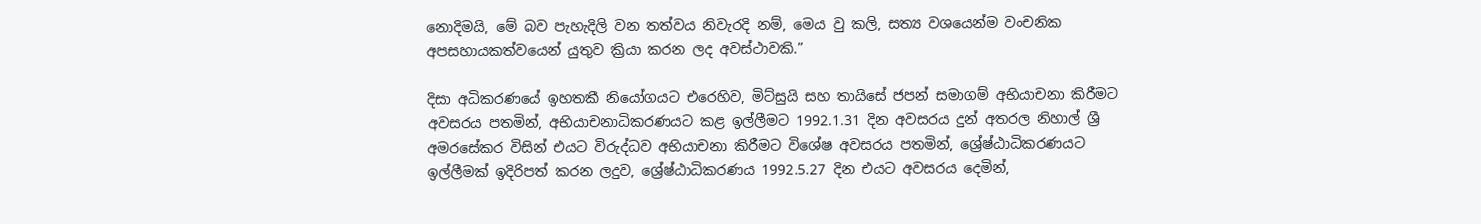නොදිමයි, මේ බව පැහැදිලි වන තත්වය නිවැරදි නම්, මෙය වු කලි, සත්‍ය වශයෙන්ම වංචනික අපසහායකත්වයෙන් යුතුව ක්‍රියා කරන ලද අවස්ථාවකි.”

දිසා අධිකරණයේ ඉහතකී නියෝගයට එරෙහිව, මිට්සුයි සහ තායිසේ ජපන් සමාගම් අභියාචනා කිරීමට අවසරය පතමින්, අභියාචනාධිකරණයට කළ ඉල්ලීමට 1992.1.31 දින අවසරය දුන් අතරල නිහාල් ශ්‍රී අමරසේකර විසින් එයට විරුද්ධව අභියාචනා කිරීමට විශේෂ අවසරය පතමින්, ශ්‍රේෂ්ඨාධිකරණයට ඉල්ලීමක් ඉදිරිපත් කරන ලදුව, ශ්‍රේෂ්ඨාධිකරණය 1992.5.27 දින එයට අවසරය දෙමින්,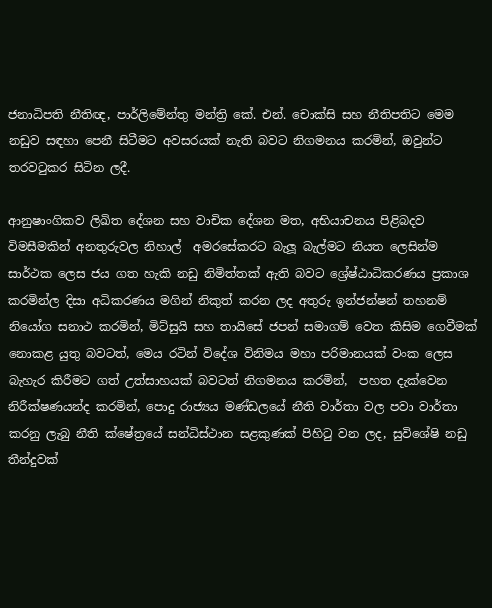ජනාධිපති නීතිඥ, පාර්ලිමේන්තු මන්ත්‍රි කේ. එන්. චොක්සි සහ නීතිපතිට මෙම නඩුව සඳහා පෙනී සිටීමට අවසරයක් නැති බවට නිගමනය කරමින්, ඔවුන්ට තරවටුකර සිටින ලදී.

ආනුෂාංගිකව ලිඛිත දේශන සහ වාචික දේශන මත, අභියාචනය පිළිබදව විමසීමකින් අනතුරුවල නිහාල්  අමරසේකරට බැලූ බැල්මට නියත ලෙසින්ම සාර්ථක ලෙස ජය ගත හැකි නඩු නිමිත්තක් ඇති බවට ශ්‍රේෂ්ඨාධිකරණය ප්‍රකාශ කරමින්ල දිසා අධිකරණය මගින් නිකුත් කරන ලද අතුරු ඉන්ජන්ෂන් තහනම් නියෝග සනාථ කරමින්, මිට්සුයි සහ තායිසේ ජපන් සමාගම් වෙත කිසිම ගෙවීමක් නොකළ යුතු බවටත්, මෙය රටින් විදේශ විනිමය මහා පරිමානයක් වංක ලෙස බැහැර කිරීමට ගත් උත්සාහයක් බවටත් නිගමනය කරමින්,  පහත දැක්වෙන නිරීක්ෂණයන්ද කරමින්, පොදු රාජ්‍යය මණ්ඩලයේ නීති වාර්තා වල පවා වාර්තා කරනු ලැබු නීති ක්ෂේත්‍රයේ සන්ධිස්ථාන සළකුණක් පිහිටු වන ලද, සුවිශේෂි නඩු තීන්දුවක්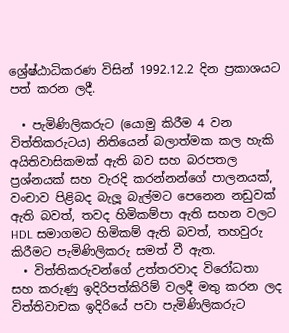ශ්‍රේෂ්ඨාධිකරණ විසින් 1992.12.2 දින ප්‍රකාශයට පත් කරන ලදී.

  • පැමිණිලිකරුට (යොමු කිරීම 4 වන විත්තිකරුටය) නිතියෙන් බලාත්මක කල හැකි අයිතිවාසිකමක් ඇති බව සහ බරපතල ප්‍රශ්නයක් සහ වැරදි කරන්නන්ගේ පාලනයක්, වංචාව පිළිබද බැලූ බැල්මට පෙනෙන නඩුවක් ඇති බවත්, තවද හිමිකම්පා ඇති සහන වලට HDL සමාගමට හිමිකම් ඇති බවත්, තහවුරු කිරීමට පැමිණිලිකරු සමත් වී ඇත.
  • විත්තිකරුවන්ගේ උත්තරවාද විරෝධතා සහ කරුණු ඉදිරිපත්කිරිම් වලදී මතු කරන ලද විත්තිවාචක ඉදිරියේ පවා පැමිණිලිකරුට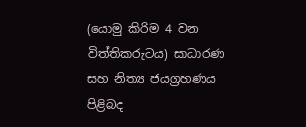(යොමු කිරිම 4 වන විත්තිකරුටය) සාධාරණ සහ නිත්‍ය ජයග්‍රහණය පිළිබද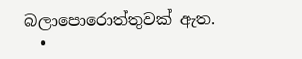බලාපොරොත්තුවක් ඇත.
  •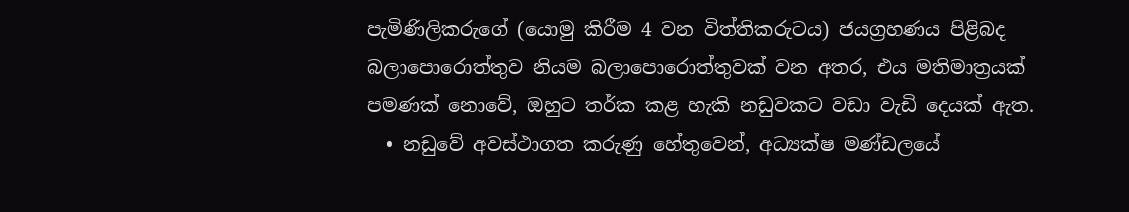පැමිණිලිකරුගේ (යොමු කිරීම 4 වන විත්තිකරුටය) ජයග්‍රහණය පිළිබද බලාපොරොත්තුව නියම බලාපොරොත්තුවක් වන අතර, එය මතිමාත්‍රයක් පමණක් නොවේ, ඔහුට තර්ක කළ හැකි නඩුවකට වඩා වැඩි දෙයක් ඇත.
  • නඩුවේ අවස්ථාගත කරුණු හේතුවෙන්, අධ්‍යක්ෂ මණ්ඩලයේ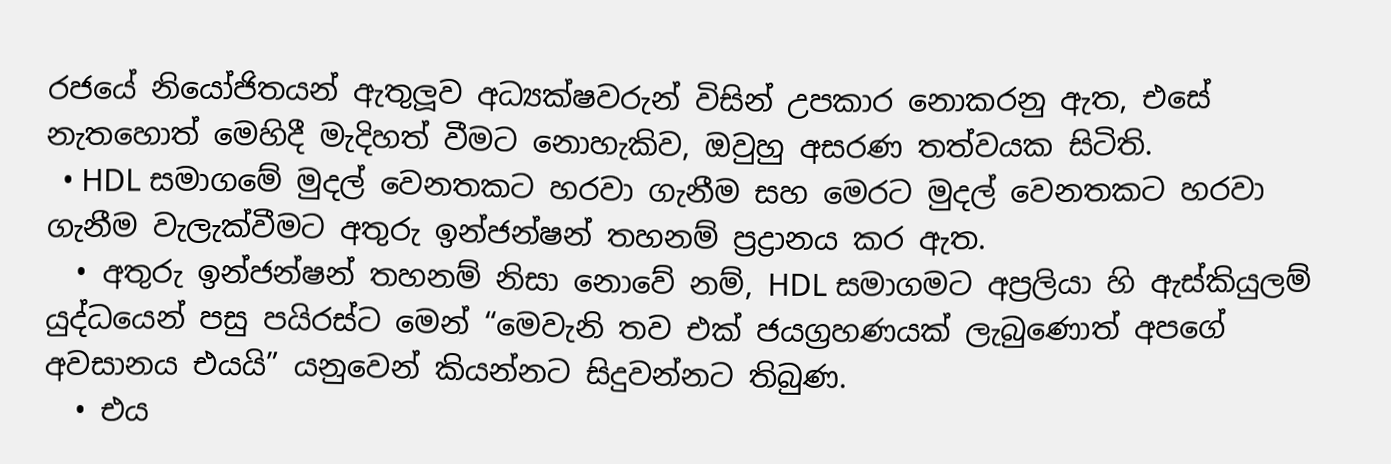රජයේ නියෝජිතයන් ඇතුලූව අධ්‍යක්ෂවරුන් විසින් උපකාර නොකරනු ඇත, එසේ නැතහොත් මෙහිදී මැදිහත් වීමට නොහැකිව, ඔවුහු අසරණ තත්වයක සිටිති.
  • HDL සමාගමේ මුදල් වෙනතකට හරවා ගැනීම සහ මෙරට මුදල් වෙනතකට හරවා ගැනීම වැලැක්වීමට අතුරු ඉන්ජන්ෂන් තහනම් ප්‍රද්‍රානය කර ඇත.
  • අතුරු ඉන්ජන්ෂන් තහනම් නිසා නොවේ නම්, HDL සමාගමට අප්‍රලියා හි ඇස්කියුලම් යුද්ධයෙන් පසු පයිරස්ට මෙන් “මෙවැනි තව එක් ජයග්‍රහණයක් ලැබුණොත් අපගේ අවසානය එයයි” යනුවෙන් කියන්නට සිදුවන්නට තිබුණ.
  • එය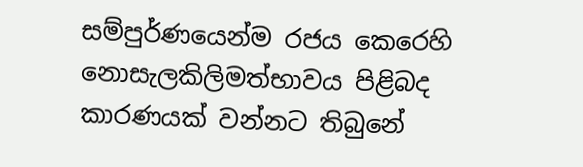සම්පුර්ණයෙන්ම රජය කෙරෙහි නොසැලකිලිමත්භාවය පිළිබද කාරණයක් වන්නට තිබුනේ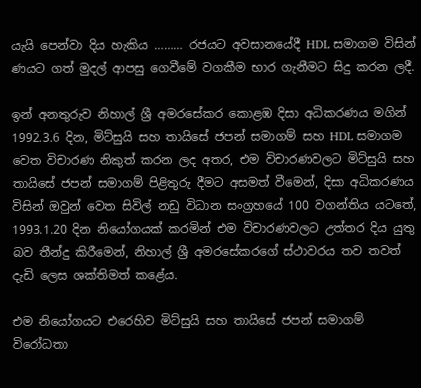යැයි පෙන්වා දිය හැකිය ……… රජයට අවසානයේදී HDL සමාගම විසින් ණයට ගත් මුදල් ආපසු ගෙවීමේ වගකීම භාර ගැනීමට සිදු කරන ලදී.

ඉන් අනතුරුව නිහාල් ශ්‍රී අමරසේකර කොළඹ දිසා අධිකරණය මගින් 1992.3.6 දින, මිට්සුයි සහ තායිසේ ජපන් සමාගම් සහ HDL සමාගම වෙත විචාරණ නිකුත් කරන ලද අතර, එම විචාරණවලට මිට්සුයි සහ තායිසේ ජපන් සමාගම් පිළිතුරු දීමට අසමත් වීමෙන්, දිසා අධිකරණය විසින් ඔවුන් වෙත සිවිල් නඩු විධාන සංග්‍රහයේ 100 වගන්තිය යටතේ, 1993.1.20 දින නියෝගයක් කරමින් එම විචාරණවලට උත්තර දිය යුතු බව තීන්දු කිරීමෙන්, නිහාල් ශ්‍රී අමරසේකරගේ ස්ථාවරය තව තවත් දැඩි ලෙස ශක්තිමත් කළේය.

එම නියෝගයට එරෙහිව මිට්සුයි සහ තායිසේ ජපන් සමාගම් විරෝධතා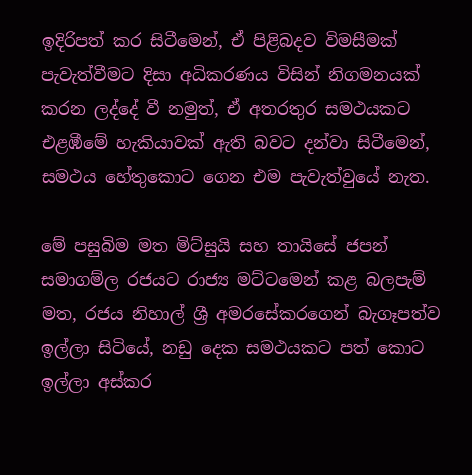ඉදිරිපත් කර සිටීමෙන්, ඒ පිළිබදව විමසීමක් පැවැත්වීමට දිසා අධිකරණය විසින් නිගමනයක් කරන ලද්දේ වී නමුත්, ඒ අතරතුර සමථයකට එළඹීමේ හැකියාවක් ඇති බවට දන්වා සිටීමෙන්, සමථය හේතුකොට ගෙන එම පැවැත්වුයේ නැත.

මේ පසුබිම මත මිට්සුයි සහ තායිසේ ජපන් සමාගම්ල රජයට රාජ්‍ය මට්ටමෙන් කළ බලපැම් මත, රජය නිහාල් ශ්‍රී අමරසේකරගෙන් බැගෑපත්ව ඉල්ලා සිටියේ, නඩු දෙක සමථයකට පත් කොට ඉල්ලා අස්කර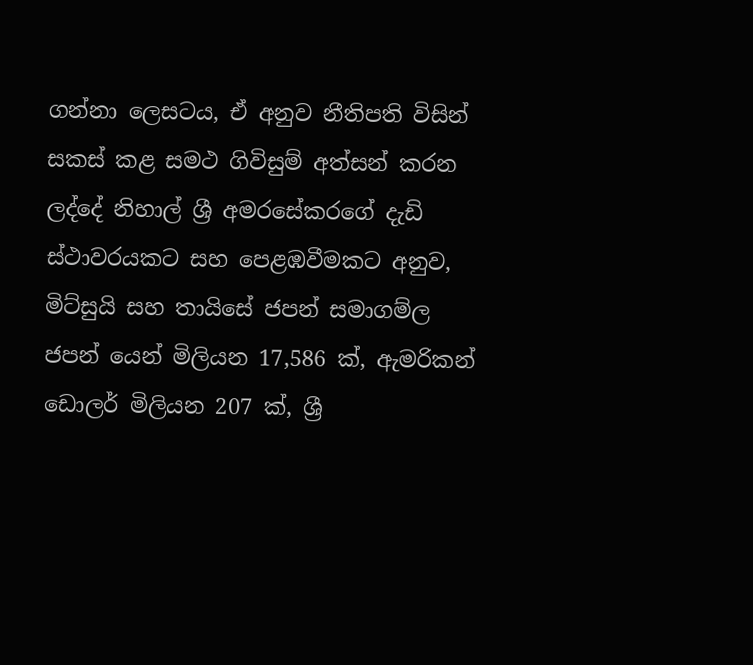ගන්නා ලෙසටය, ඒ අනුව නීතිපති විසින් සකස් කළ සමථ ගිවිසුම් අත්සන් කරන ලද්දේ නිහාල් ශ්‍රී අමරසේකරගේ දැඩි ස්ථාවරයකට සහ පෙළඹවීමකට අනුව, මිට්සුයි සහ තායිසේ ජපන් සමාගම්ල ජපන් යෙන් මිලියන 17,586 ක්, ඇමරිකන් ඩොලර් මිලියන 207 ක්, ශ්‍රී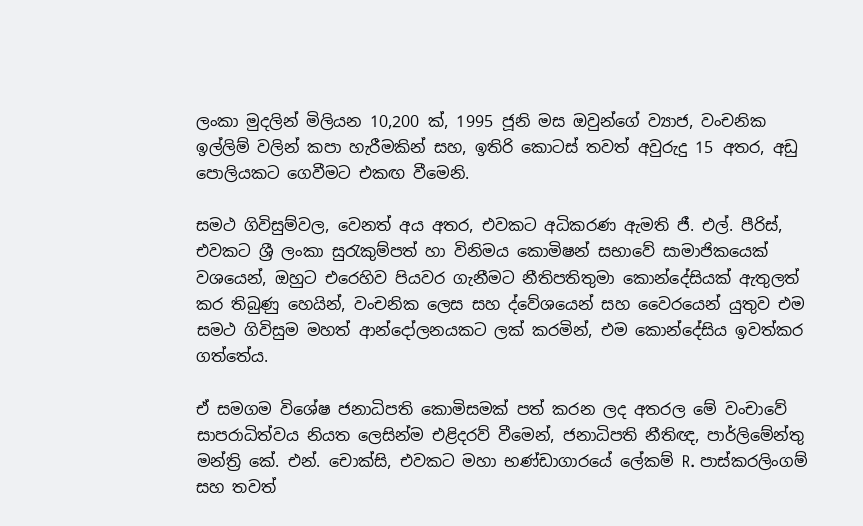ලංකා මුදලින් මිලියන 10,200 ක්, 1995 ජූනි මස ඔවුන්ගේ ව්‍යාජ, වංචනික ඉල්ලිම් වලින් කපා හැරීමකින් සහ, ඉතිරි කොටස් තවත් අවුරුදු 15 අතර, අඩු පොලියකට ගෙවීමට එකඟ වීමෙනි.

සමථ ගිවිසුම්වල, වෙනත් අය අතර, එවකට අධිකරණ ඇමති ජී. එල්. පීරිස්, එවකට ශ්‍රී ලංකා සුරැකුම්පත් හා විනිමය කොමිෂන් සභාවේ සාමාජිකයෙක් වශයෙන්, ඔහුට එරෙහිව පියවර ගැනීමට නීතිපතිතුමා කොන්දේසියක් ඇතුලත් කර තිබුණු හෙයින්, වංචනික ලෙස සහ ද්වේශයෙන් සහ වෛරයෙන් යුතුව එම සමථ ගිවිසුම මහත් ආන්දෝලනයකට ලක් කරමින්, එම කොන්දේසිය ඉවත්කර ගත්තේය.

ඒ සමගම විශේෂ ජනාධිපති කොමිසමක් පත් කරන ලද අතරල මේ වංචාවේ සාපරාධිත්වය නියත ලෙසින්ම එළිදරව් වීමෙන්, ජනාධිපති නීතිඥ, පාර්ලිමේන්තු මන්ත්‍රි කේ. එන්. චොක්සි, එවකට මහා භණ්ඩාගාරයේ ලේකම් R. පාස්කරලිංගම් සහ තවත්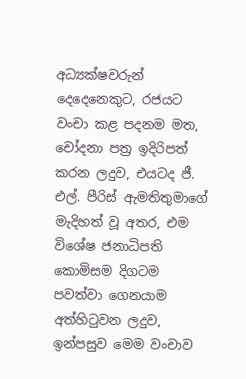අධ්‍යක්ෂවරුන් දෙදෙනෙකුට, රජයට වංචා කළ පදනම මත, චෝදනා පත්‍ර ඉදිරිපත් කරන ලදුව, එයටද ජී. එල්. පීරිස් ඇමතිතුමාගේ මැදිහත් වූ අතර, එම විශේෂ ජනාධිපති කොමිසම දිගටම පවත්වා ගෙනයාම අත්හිටුවන ලදුව, ඉන්පසුව මෙම වංචාව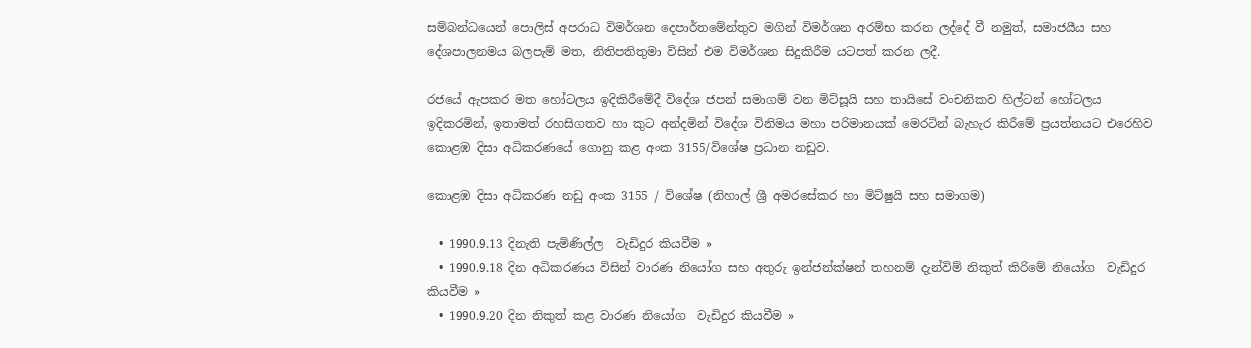සම්බන්ධයෙන් පොලිස් අපරාධ විමර්ශන දෙපාර්තමේන්තුව මගින් විමර්ශන අරම්භ කරන ලද්දේ වී නමුත්, සමාජයීය සහ දේශපාලනමය බලපැම් මත, නිතිපතිතුමා විසින් එම විමර්ශන සිදුකිරීම යටපත් කරන ලදී.

රජයේ ඇපකර මත හෝටලය ඉදිකිරීමේදී විදේශ ජපන් සමාගම් වන මිට්සූයි සහ තායිසේ වංචනිකව හිල්ටන් හෝටලය ඉදිකරමින්, ඉතාමත් රහසිගතව හා කුට අන්දමින් විදේශ විනිමය මහා පරිමානයක් මෙරටින් බැහැර කිරීමේ ප්‍රයත්නයට එරෙහිව කොළඹ දිසා අධිකරණයේ ගොනු කළ අංක 3155/විශේෂ ප්‍රධාන නඩුව.

කොළඹ දිසා අධිකරණ නඩු අංක 3155 / විශේෂ (නිහාල් ශ්‍රී අමරසේකර හා මිට්ෂුයි සහ සමාගම)

  • 1990.9.13 දිනැති පැමිණිල්ල  වැඩිදුර කියවීම »
  • 1990.9.18 දින අධිකරණය විසින් වාරණ නියෝග සහ අතුරු ඉන්ජන්ක්ෂන් තහනම් දැන්විම් නිකුත් කිරිමේ නියෝග  වැඩිදුර කියවීම »
  • 1990.9.20 දින නිකුත් කළ වාරණ නියෝග  වැඩිදුර කියවීම »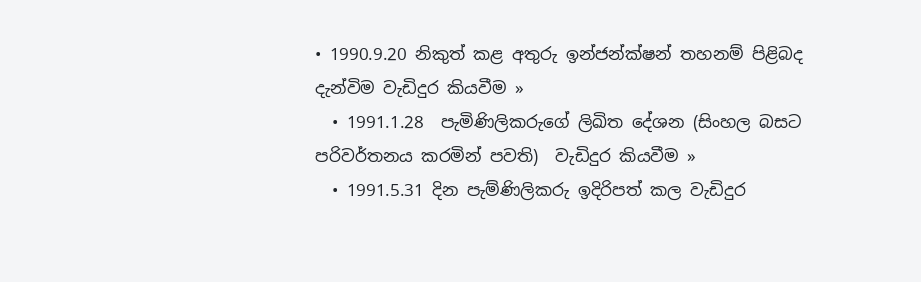• 1990.9.20 නිකුත් කළ අතුරු ඉන්ජන්ක්ෂන් තහනම් පිළිබද දැන්විම වැඩිදුර කියවීම »
  • 1991.1.28  පැමිණිලිකරුගේ ලිඛිත දේශන (සිංහල බසට පරිවර්තනය කරමින් පවති)  වැඩිදුර කියවීම »
  • 1991.5.31 දින පැම්ණිලිකරු ඉදිරිපත් කල වැඩිදුර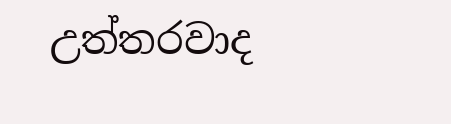උත්තරවාද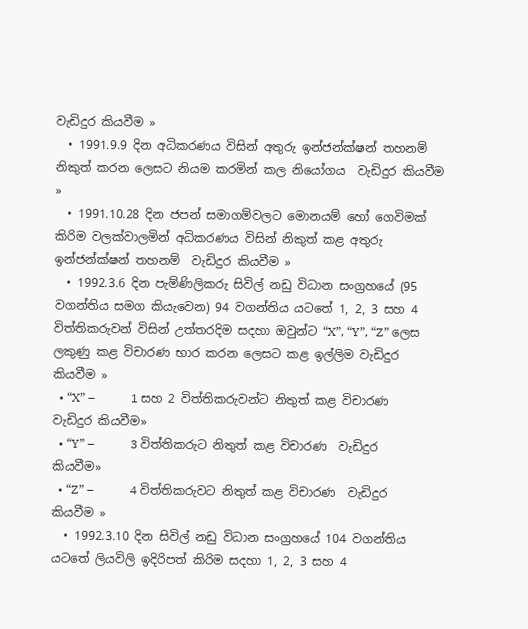වැඩිදුර කියවීම »
  • 1991.9.9 දින අධිකරණය විසින් අතුරු ඉන්ජන්ක්ෂන් තහනම් නිකුත් කරන ලෙසට නියම කරමින් කල නියෝගය  වැඩිදුර කියවීම »
  • 1991.10.28 දින ජපන් සමාගම්වලට මොනයම් හෝ ගෙවිමක් කිරිම වලක්වාලමින් අධිකරණය විසින් නිකුත් කළ අතුරු ඉන්ජන්ක්ෂන් තහනම්  වැඩිදුර කියවීම »
  • 1992.3.6 දින පැම්ණිලිකරු සිවිල් නඩු විධාන සංග්‍රහයේ (95 වගන්තිය සමග කියැවෙන) 94 වගන්තිය යටතේ 1, 2, 3 සහ 4 විත්තිකරුවන් විසින් උත්තරදිම සදහා ඔවුන්ට “X”, “Y”, “Z” ලෙස ලකුණු කළ විචාරණ භාර කරන ලෙසට කළ ඉල්ලිම වැඩිදුර කියවීම »
  • “X” –            1 සහ 2 විත්තිකරුවන්ට නිතුත් කළ විචාරණ  වැඩිදුර කියවීම»
  • “Y” –            3 විත්තිකරුට නිතුත් කළ විචාරණ  වැඩිදුර කියවීම»
  • “Z” –            4 විත්තිකරුවට නිතුත් කළ විචාරණ  වැඩිදුර කියවීම »
  • 1992.3.10 දින සිවිල් නඩු විධාන සංග්‍රහයේ 104 වගන්තිය යටතේ ලියවිලි ඉදිරිපත් කිරිම සදහා 1, 2, 3 සහ 4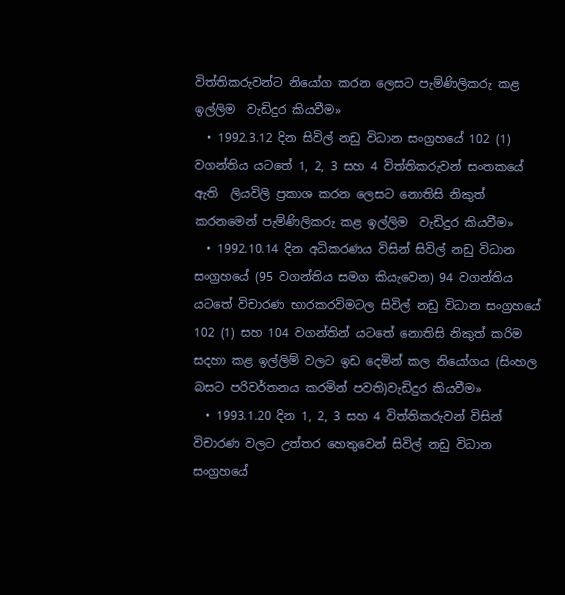විත්තිකරුවන්ට නියෝග කරන ලෙසට පැම්ණිලිකරු කළ ඉල්ලිම  වැඩිදුර කියවීම»
  • 1992.3.12 දින සිවිල් නඩු විධාන සංග්‍රහයේ 102 (1) වගන්තිය යටතේ 1, 2, 3 සහ 4 විත්තිකරුවන් සංතකයේ ඇති  ලියවිලි ප්‍රකාශ කරන ලෙසට නොතිසි නිකුත් කරනමෙන් පැම්ණිලිකරු කළ ඉල්ලිම  වැඩිදුර කියවීම»
  • 1992.10.14 දින අධිකරණය විසින් සිවිල් නඩු විධාන සංග්‍රහයේ (95 වගන්තිය සමග කියැවෙන) 94 වගන්තිය යටතේ විචාරණ භාරකරවිමටල සිවිල් නඩු විධාන සංග්‍රහයේ 102 (1) සහ 104 වගන්තින් යටතේ නොතිසි නිකුත් කරිම සදහා කළ ඉල්ලිම් වලට ඉඩ දෙමින් කල නියෝගය (සිංහල බසට පරිවර්තනය කරමින් පවති)වැඩිදුර කියවීම»
  • 1993.1.20 දින 1, 2, 3 සහ 4 විත්තිකරුවන් විසින් විචාරණ වලට උත්තර හෙතුවෙන් සිවිල් නඩු විධාන සංග්‍රහයේ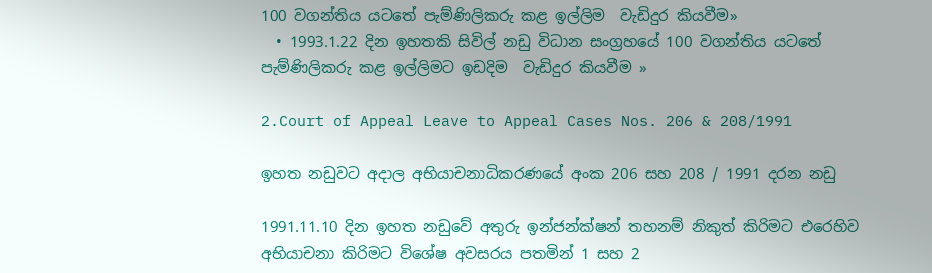100 වගන්තිය යටතේ පැම්ණිලිකරු කළ ඉල්ලිම  වැඩිදුර කියවීම»
  • 1993.1.22 දින ඉහතකි සිවිල් නඩු විධාන සංග්‍රහයේ 100 වගන්තිය යටතේ පැම්ණිලිකරු කළ ඉල්ලිමට ඉඩදිම  වැඩිදුර කියවීම »

2.Court of Appeal Leave to Appeal Cases Nos. 206 & 208/1991

ඉහත නඩුවට අදාල අභියාචනාධිකරණයේ අංක 206 සහ 208 / 1991 දරන නඩු

1991.11.10 දින ඉහත නඩුවේ අතුරු ඉන්ජන්ක්ෂන් තහනම් නිකුත් කිරිමට එරෙහිව අභියාචනා කිරිමට විශේෂ අවසරය පතමින් 1 සහ 2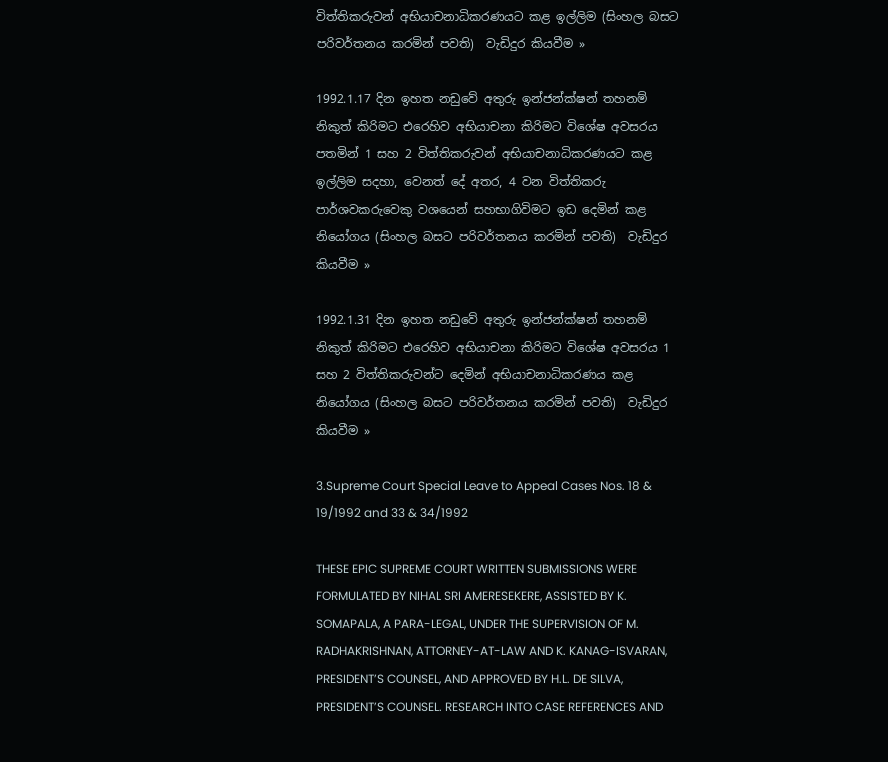විත්තිකරුවන් අභියාචනාධිකරණයට කළ ඉල්ලිම (සිංහල බසට පරිවර්තනය කරමින් පවති)  වැඩිදුර කියවීම »

1992.1.17 දින ඉහත නඩුවේ අතුරු ඉන්ජන්ක්ෂන් තහනම් නිකුත් කිරිමට එරෙහිව අභියාචනා කිරිමට විශේෂ අවසරය පතමින් 1 සහ 2 විත්තිකරුවන් අභියාචනාධිකරණයට කළ ඉල්ලිම සදහා, වෙනත් දේ අතර, 4 වන විත්තිකරු පාර්ශවකරුවෙකු වශයෙන් සහභාගිවිමට ඉඩ දෙමින් කළ නියෝගය (සිංහල බසට පරිවර්තනය කරමින් පවති)  වැඩිදුර කියවීම »

1992.1.31 දින ඉහත නඩුවේ අතුරු ඉන්ජන්ක්ෂන් තහනම් නිකුත් කිරිමට එරෙහිව අභියාචනා කිරිමට විශේෂ අවසරය 1 සහ 2 විත්තිකරුවන්ට දෙමින් අභියාචනාධිකරණය කළ නියෝගය (සිංහල බසට පරිවර්තනය කරමින් පවති)  වැඩිදුර කියවීම »

3.Supreme Court Special Leave to Appeal Cases Nos. 18 & 19/1992 and 33 & 34/1992

THESE EPIC SUPREME COURT WRITTEN SUBMISSIONS WERE FORMULATED BY NIHAL SRI AMERESEKERE, ASSISTED BY K. SOMAPALA, A PARA-LEGAL, UNDER THE SUPERVISION OF M. RADHAKRISHNAN, ATTORNEY-AT-LAW AND K. KANAG-ISVARAN, PRESIDENT’S COUNSEL, AND APPROVED BY H.L. DE SILVA, PRESIDENT’S COUNSEL. RESEARCH INTO CASE REFERENCES AND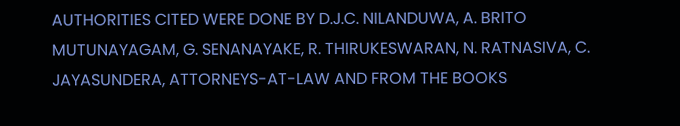AUTHORITIES CITED WERE DONE BY D.J.C. NILANDUWA, A. BRITO MUTUNAYAGAM, G. SENANAYAKE, R. THIRUKESWARAN, N. RATNASIVA, C. JAYASUNDERA, ATTORNEYS-AT-LAW AND FROM THE BOOKS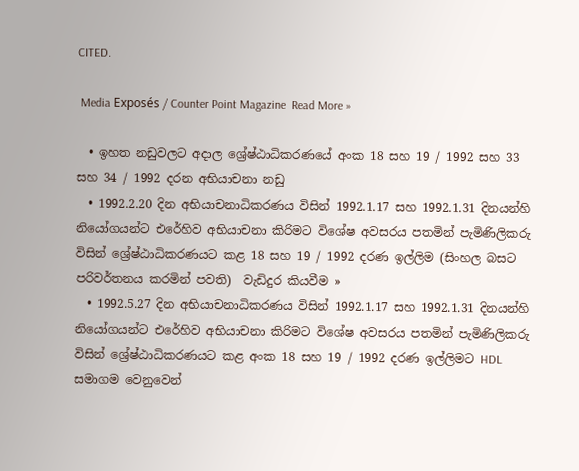CITED.

 Media Exposés / Counter Point Magazine  Read More »

  • ඉහත නඩුවලට අදාල ශ්‍රේෂ්ඨාධිකරණයේ අංක 18 සහ 19 / 1992 සහ 33 සහ 34 / 1992 දරන අභියාචනා නඩු
  • 1992.2.20 දින අභියාචනාධිකරණය විසින් 1992.1.17 සහ 1992.1.31 දිනයන්හි නියෝගයන්ට එරේහිව අභියාචනා කිරිමට විශේෂ අවසරය පතමින් පැමිණිලිකරු විසින් ශ්‍රේෂ්ඨාධිකරණයට කළ 18 සහ 19 / 1992 දරණ ඉල්ලිම (සිංහල බසට පරිවර්තනය කරමින් පවති)  වැඩිදුර කියවීම »
  • 1992.5.27 දින අභියාචනාධිකරණය විසින් 1992.1.17 සහ 1992.1.31 දිනයන්හි නියෝගයන්ට එරේහිව අභියාචනා කිරිමට විශේෂ අවසරය පතමින් පැමිණිලිකරු විසින් ශ්‍රේෂ්ඨාධිකරණයට කළ අංක 18 සහ 19 / 1992 දරණ ඉල්ලිමට HDL සමාගම වෙනුවෙන්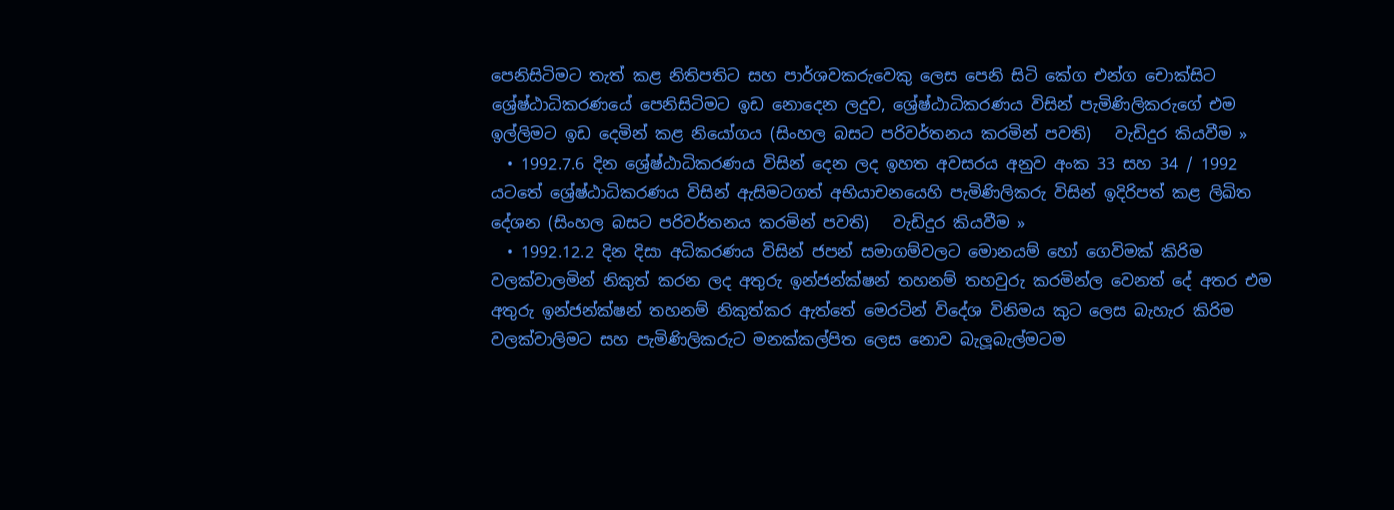පෙනිසිටිමට තැත් කළ නිතිපතිට සහ පාර්ශවකරුවෙකු ලෙස පෙනි සිටි කේග එන්ග චොක්සිට ශ්‍රේෂ්ඨාධිකරණයේ පෙනිසිටිමට ඉඩ නොදෙන ලදුව, ශ්‍රේෂ්ඨාධිකරණය විසින් පැමිණිලිකරුගේ එම ඉල්ලිමට ඉඩ දෙමින් කළ නියෝගය (සිංහල බසට පරිවර්තනය කරමින් පවති)   වැඩිදුර කියවීම »
  • 1992.7.6 දින ශ්‍රේෂ්ඨාධිකරණය විසින් දෙන ලද ඉහත අවසරය අනුව අංක 33 සහ 34 / 1992 යටතේ ශ්‍රේෂ්ඨාධිකරණය විසින් ඇසිමටගත් අභියාචනයෙහි පැමිණිලිකරු විසින් ඉදිරිපත් කළ ලිඛිත දේශන (සිංහල බසට පරිවර්තනය කරමින් පවති)   වැඩිදුර කියවීම »
  • 1992.12.2 දින දිසා අධිකරණය විසින් ජපන් සමාගම්වලට මොනයම් හෝ ගෙවිමක් කිරිම වලක්වාලමින් නිකුත් කරන ලද අතුරු ඉන්ජන්ක්ෂන් තහනම් තහවුරු කරමින්ල වෙනත් දේ අතර එම අතුරු ඉන්ජන්ක්ෂන් තහනම් නිකුත්කර ඇත්තේ මෙරටින් විදේශ විනිමය කුට ලෙස බැහැර කිරිම වලක්වාලිමට සහ පැමිණිලිකරුට මනක්කල්පිත ලෙස නොව බැලූබැල්මටම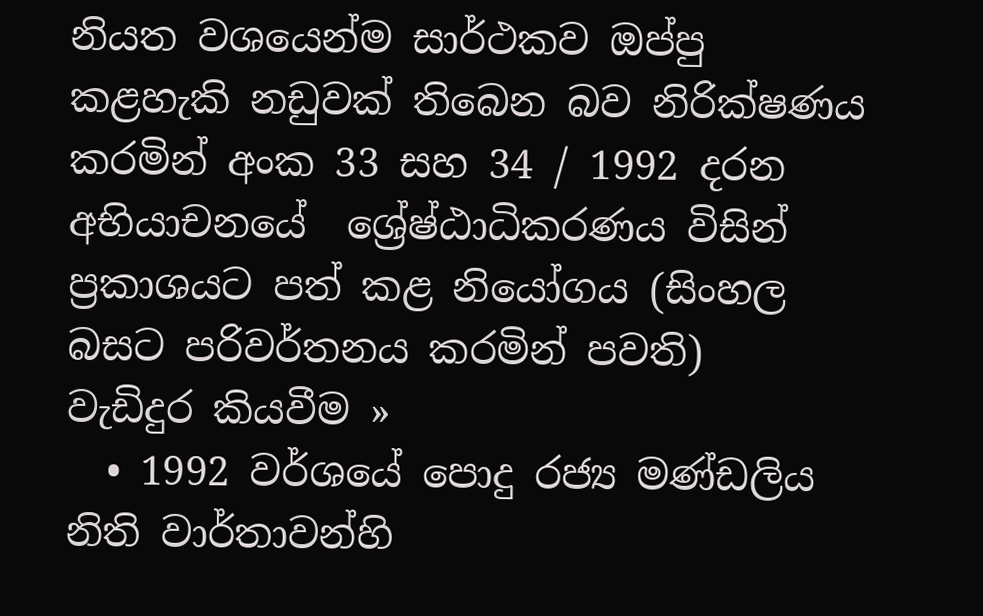නියත වශයෙන්ම සාර්ථකව ඔප්පු කළහැකි නඩුවක් තිබෙන බව නිරික්ෂණය කරමින් අංක 33 සහ 34 / 1992 දරන අභියාචනයේ  ශ්‍රේෂ්ඨාධිකරණය විසින් ප්‍රකාශයට පත් කළ නියෝගය (සිංහල බසට පරිවර්තනය කරමින් පවති)   වැඩිදුර කියවීම »
  • 1992 වර්ශයේ පොදු රජ්‍ය මණ්ඩලිය නිති වාර්තාවන්හි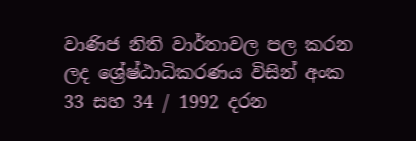වාණිජ නිති වාර්තාවල පල කරන ලද ශ්‍රේෂ්ඨාධිකරණය විසින් අංක 33 සහ 34 / 1992 දරන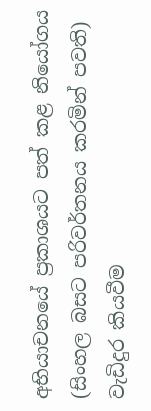අභියාචනයේ ප්‍රකාශයට පත් කළ නියෝගය (සිංහල බසට පරිවර්තනය කරමින් පවති)   වැඩිදුර කියවීම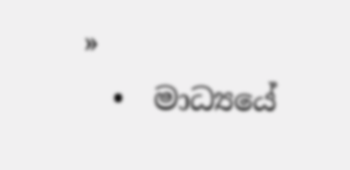»
  •  මාධ්‍යයේ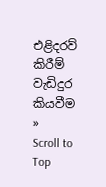එළිදරව් කිරීම් වැඩිදුර කියවීම »
Scroll to Top